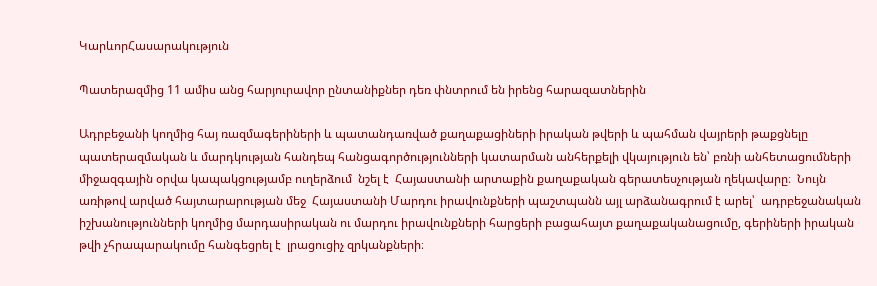ԿարևորՀասարակություն

Պատերազմից 11 ամիս անց հարյուրավոր ընտանիքներ դեռ փնտրում են իրենց հարազատներին

Ադրբեջանի կողմից հայ ռազմագերիների և պատանդառված քաղաքացիների իրական թվերի և պահման վայրերի թաքցնելը պատերազմական և մարդկության հանդեպ հանցագործությունների կատարման անհերքելի վկայություն են՝ բռնի անհետացումների միջազգային օրվա կապակցությամբ ուղերձում  նշել է  Հայաստանի արտաքին քաղաքական գերատեսչության ղեկավարը։  Նույն առիթով արված հայտարարության մեջ  Հայաստանի Մարդու իրավունքների պաշտպանն այլ արձանագրում է արել՝  ադրբեջանական իշխանությունների կողմից մարդասիրական ու մարդու իրավունքների հարցերի բացահայտ քաղաքականացումը, գերիների իրական թվի չհրապարակումը հանգեցրել է  լրացուցիչ զրկանքների։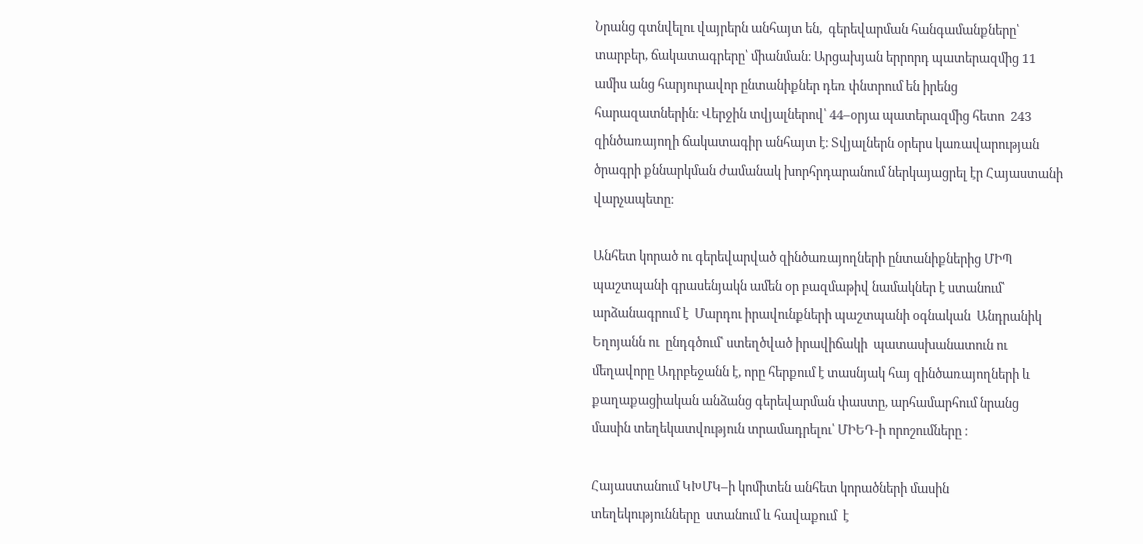Նրանց գտնվելու վայրերն անհայտ են,  գերեվարման հանգամանքները՝ տարբեր, ճակատագրերը՝ միանման։ Արցախյան երրորդ պատերազմից 11 ամիս անց հարյուրավոր ընտանիքներ դեռ փնտրում են իրենց հարազատներին։ Վերջին տվյալներով՝ 44–օրյա պատերազմից հետո  243 զինծառայողի ճակատագիր անհայտ է։ Տվյալներն օրերս կառավարության ծրագրի քննարկման ժամանակ խորհրդարանում ներկայացրել էր Հայաստանի վարչապետը։

Անհետ կորած ու գերեվարված զինծառայողների ընտանիքներից ՄԻՊ պաշտպանի գրասենյակն ամեն օր բազմաթիվ նամակներ է ստանում՝ արձանագրում է  Մարդու իրավունքների պաշտպանի օգնական  Անդրանիկ Եղոյանն ու  ընդգծում՝ ստեղծված իրավիճակի  պատասխանատուն ու մեղավորը Ադրբեջանն է, որը հերքում է տասնյակ հայ զինծառայողների և քաղաքացիական անձանց գերեվարման փաստը, արհամարհում նրանց  մասին տեղեկատվություն տրամադրելու՝ ՄԻԵԴ-ի որոշումները ։

Հայաստանում ԿԽՄԿ–ի կոմիտեն անհետ կորածների մասին տեղեկությունները  ստանում և հավաքում  է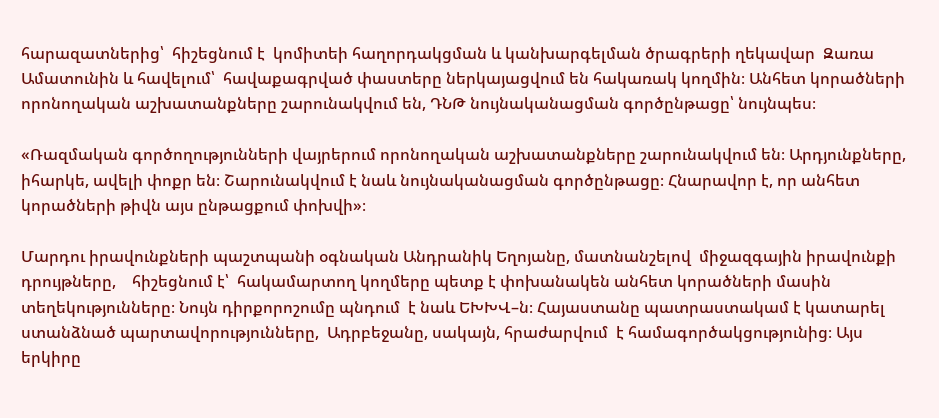հարազատներից՝  հիշեցնում է  կոմիտեի հաղորդակցման և կանխարգելման ծրագրերի ղեկավար  Զառա Ամատունին և հավելում՝  հավաքագրված փաստերը ներկայացվում են հակառակ կողմին։ Անհետ կորածների որոնողական աշխատանքները շարունակվում են, ԴՆԹ նույնականացման գործընթացը՝ նույնպես։

«Ռազմական գործողությունների վայրերում որոնողական աշխատանքները շարունակվում են։ Արդյունքները, իհարկե, ավելի փոքր են։ Շարունակվում է նաև նույնականացման գործընթացը։ Հնարավոր է, որ անհետ կորածների թիվն այս ընթացքում փոխվի»։

Մարդու իրավունքների պաշտպանի օգնական Անդրանիկ Եղոյանը, մատնանշելով  միջազգային իրավունքի  դրույթները,    հիշեցնում է՝  հակամարտող կողմերը պետք է փոխանակեն անհետ կորածների մասին տեղեկությունները։ Նույն դիրքորոշումը պնդում  է նաև ԵԽԽՎ–ն։ Հայաստանը պատրաստակամ է կատարել ստանձնած պարտավորությունները,  Ադրբեջանը, սակայն, հրաժարվում  է համագործակցությունից։ Այս երկիրը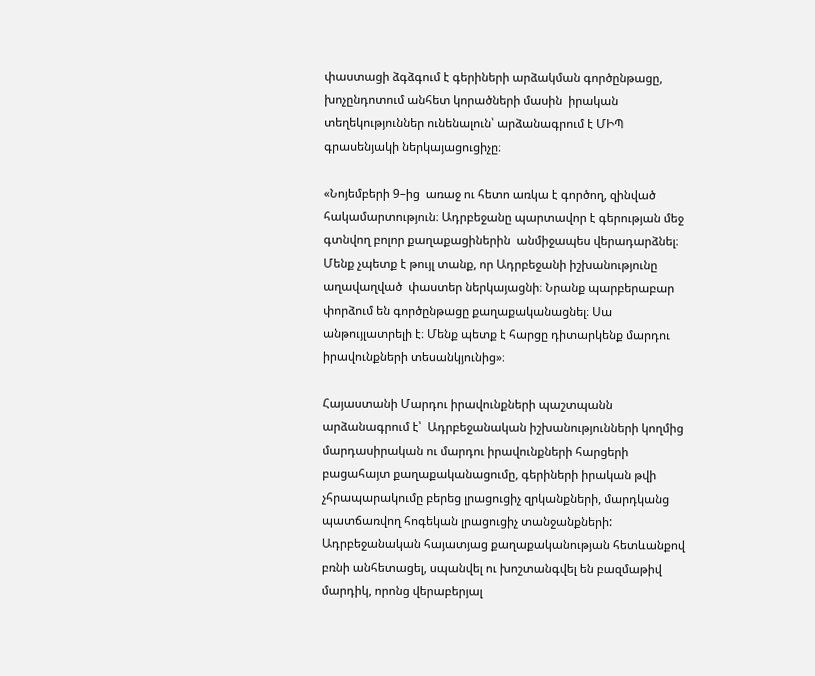փաստացի ձգձգում է գերիների արձակման գործընթացը,  խոչընդոտում անհետ կորածների մասին  իրական տեղեկություններ ունենալուն՝ արձանագրում է ՄԻՊ գրասենյակի ներկայացուցիչը։

«Նոյեմբերի 9–ից  առաջ ու հետո առկա է գործող, զինված հակամարտություն։ Ադրբեջանը պարտավոր է գերության մեջ գտնվող բոլոր քաղաքացիներին  անմիջապես վերադարձնել։ Մենք չպետք է թույլ տանք, որ Ադրբեջանի իշխանությունը աղավաղված  փաստեր ներկայացնի։ Նրանք պարբերաբար փորձում են գործընթացը քաղաքականացնել։ Սա անթույլատրելի է։ Մենք պետք է հարցը դիտարկենք մարդու իրավունքների տեսանկյունից»։

Հայաստանի Մարդու իրավունքների պաշտպանն արձանագրում է՝  Ադրբեջանական իշխանությունների կողմից մարդասիրական ու մարդու իրավունքների հարցերի բացահայտ քաղաքականացումը, գերիների իրական թվի չհրապարակումը բերեց լրացուցիչ զրկանքների, մարդկանց պատճառվող հոգեկան լրացուցիչ տանջանքների: Ադրբեջանական հայատյաց քաղաքականության հետևանքով բռնի անհետացել, սպանվել ու խոշտանգվել են բազմաթիվ մարդիկ, որոնց վերաբերյալ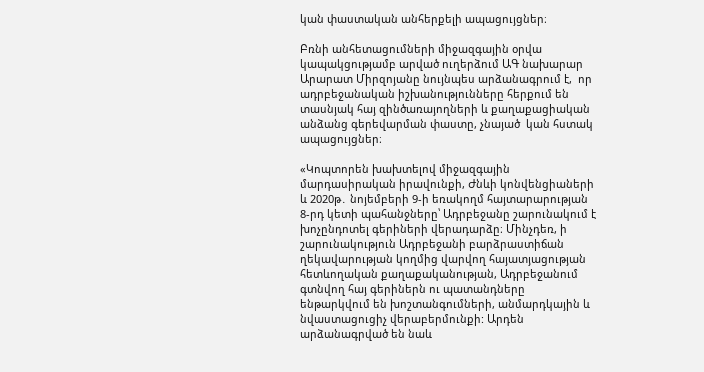կան փաստական անհերքելի ապացույցներ։

Բռնի անհետացումների միջազգային օրվա կապակցությամբ արված ուղերձում ԱԳ նախարար Արարատ Միրզոյանը նույնպես արձանագրում է,  որ ադրբեջանական իշխանությունները հերքում են տասնյակ հայ զինծառայողների և քաղաքացիական անձանց գերեվարման փաստը, չնայած  կան հստակ ապացույցներ։

«Կոպտորեն խախտելով միջազգային մարդասիրական իրավունքի, Ժնևի կոնվենցիաների և 2020թ․ նոյեմբերի 9-ի եռակողմ հայտարարության 8-րդ կետի պահանջները՝ Ադրբեջանը շարունակում է խոչընդոտել գերիների վերադարձը։ Մինչդեռ, ի շարունակություն Ադրբեջանի բարձրաստիճան ղեկավարության կողմից վարվող հայատյացության հետևողական քաղաքականության, Ադրբեջանում գտնվող հայ գերիներն ու պատանդները ենթարկվում են խոշտանգումների, անմարդկային և նվաստացուցիչ վերաբերմունքի: Արդեն արձանագրված են նաև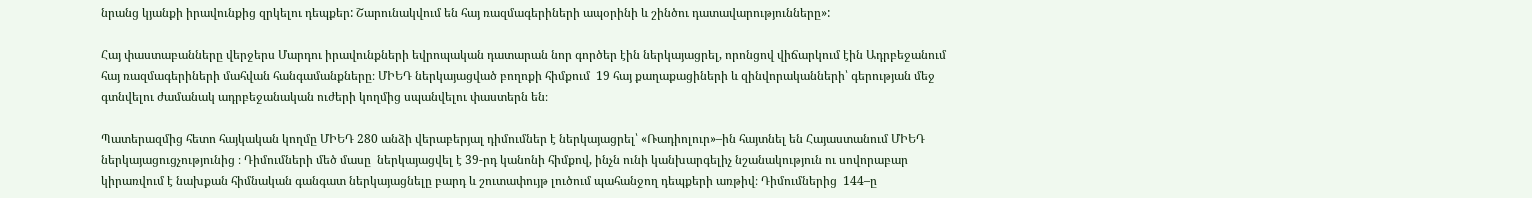նրանց կյանքի իրավունքից զրկելու դեպքեր: Շարունակվում են հայ ռազմագերիների ապօրինի և շինծու դատավարությունները»:

Հայ փաստաբանները վերջերս Մարդու իրավունքների եվրոպական դատարան նոր գործեր էին ներկայացրել, որոնցով վիճարկում էին Ադրբեջանում հայ ռազմագերիների մահվան հանգամանքները։ ՄԻԵԴ ներկայացված բողոքի հիմքում  19 հայ քաղաքացիների և զինվորականների՝ գերության մեջ գտնվելու ժամանակ ադրբեջանական ուժերի կողմից սպանվելու փաստերն են։

Պատերազմից հետո հայկական կողմը ՄԻԵԴ 280 անձի վերաբերյալ դիմումներ է ներկայացրել՝ «Ռադիոլուր»–ին հայտնել են Հայաստանում ՄԻԵԴ ներկայացուցչությունից ։ Դիմումների մեծ մասը  ներկայացվել է 39-րդ կանոնի հիմքով, ինչն ունի կանխարգելիչ նշանակություն ու սովորաբար կիրառվում է նախքան հիմնական գանգատ ներկայացնելը բարդ և շուտափույթ լուծում պահանջող դեպքերի առթիվ։ Դիմումներից  144–ը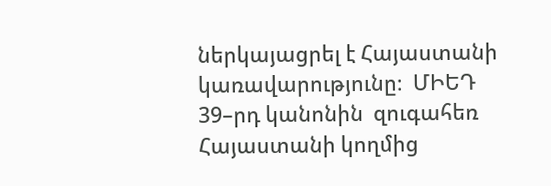ներկայացրել է Հայաստանի կառավարությունը։  ՄԻԵԴ 39–րդ կանոնին  զուգահեռ Հայաստանի կողմից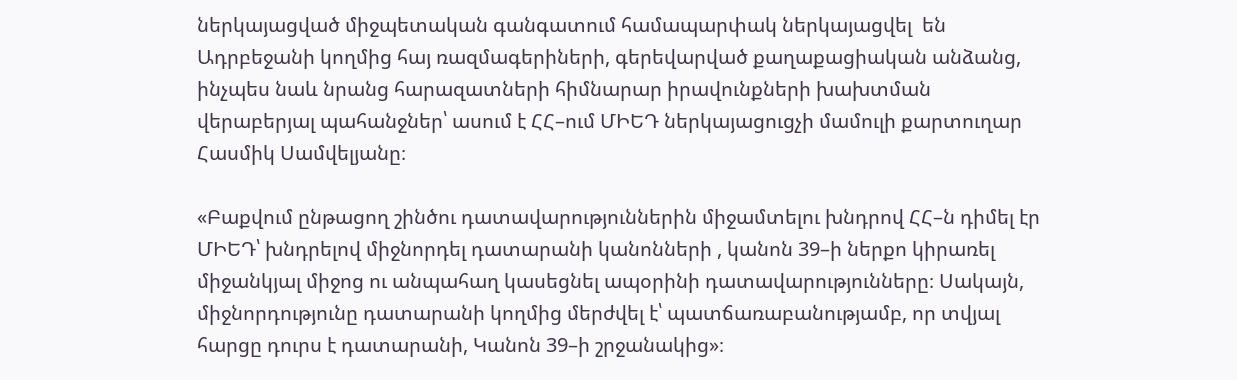ներկայացված միջպետական գանգատում համապարփակ ներկայացվել  են Ադրբեջանի կողմից հայ ռազմագերիների, գերեվարված քաղաքացիական անձանց, ինչպես նաև նրանց հարազատների հիմնարար իրավունքների խախտման վերաբերյալ պահանջներ՝ ասում է ՀՀ–ում ՄԻԵԴ ներկայացուցչի մամուլի քարտուղար Հասմիկ Սամվելյանը։

«Բաքվում ընթացող շինծու դատավարություններին միջամտելու խնդրով ՀՀ–ն դիմել էր ՄԻԵԴ՝ խնդրելով միջնորդել դատարանի կանոնների , կանոն 39–ի ներքո կիրառել միջանկյալ միջոց ու անպահաղ կասեցնել ապօրինի դատավարությունները։ Սակայն, միջնորդությունը դատարանի կողմից մերժվել է՝ պատճառաբանությամբ, որ տվյալ հարցը դուրս է դատարանի, Կանոն 39–ի շրջանակից»։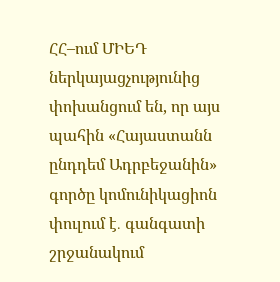ՀՀ–ում ՄԻԵԴ ներկայացչությունից փոխանցում են, որ այս պահին «Հայաստանն ընդդեմ Ադրբեջանին» գործը կոմունիկացիոն փուլում է․ գանգատի շրջանակում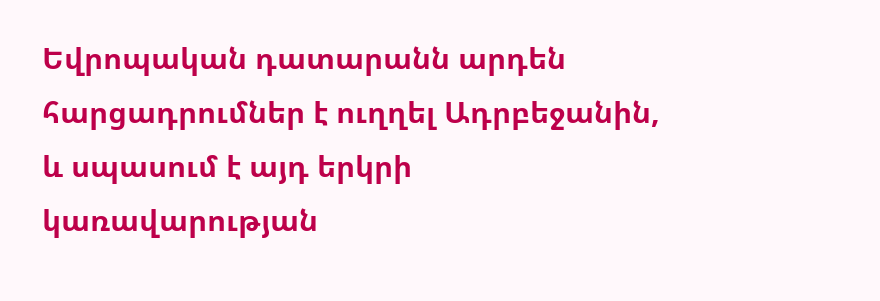Եվրոպական դատարանն արդեն  հարցադրումներ է ուղղել Ադրբեջանին, և սպասում է այդ երկրի կառավարության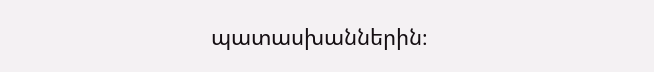պատասխաններին։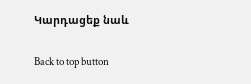Կարդացեք նաև

Back to top button